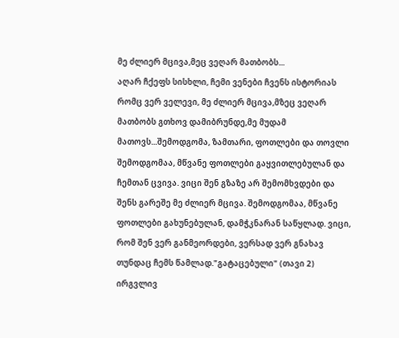მე ძლიერ მცივა,მეც ვეღარ მათბობს...
აღარ ჩქეფს სისხლი, ჩემი ვენები ჩვენს ისტორიას რომც ვერ ველევი, მე ძლიერ მცივა,მზეც ვეღარ მათბობს გთხოვ დამიბრუნდე,მე მუდამ მათოვს...შემოდგომა, ზამთარი, ფოთლები და თოვლი
შემოდგომაა, მწვანე ფოთლები გაყვითლებულან და ჩემთან ცვივა. ვიცი შენ გზაზე არ შემომხვდები და შენს გარეშე მე ძლიერ მცივა. შემოდგომაა, მწვანე ფოთლები გახუნებულან, დამჭკნარან საწყლად. ვიცი, რომ შენ ვერ განმეორდები, ვერსად ვერ გნახავ თუნდაც ჩემს წამლად."გატაცებული" (თავი 2)
ირგვლივ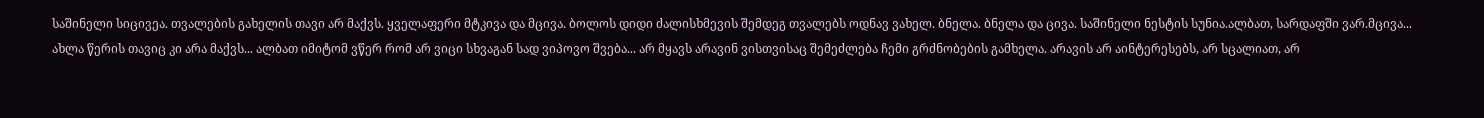საშინელი სიცივეა. თვალების გახელის თავი არ მაქვს. ყველაფერი მტკივა და მცივა. ბოლოს დიდი ძალისხმევის შემდეგ თვალებს ოდნავ ვახელ. ბნელა. ბნელა და ცივა. საშინელი ნესტის სუნია.ალბათ, სარდაფში ვარ.მცივა...
ახლა წერის თავიც კი არა მაქვს... ალბათ იმიტომ ვწერ რომ არ ვიცი სხვაგან სად ვიპოვო შვება... არ მყავს არავინ ვისთვისაც შემეძლება ჩემი გრძნობების გამხელა. არავის არ აინტერესებს, არ სცალიათ, არ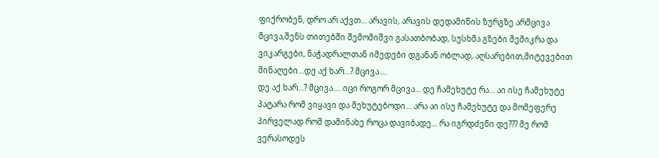ფიქრობენ, დრო არ აქვთ... არავის, არავის დედამიწის ზურგზე არმცივა
მცივა,შენს თითებში შემომიშვი გასათბობად, სუსხმა გზები შემიკრა და ვიკარგები, ნაჭადრალთან იმედები დგანან ობლად, აღსარებით,მიტევებით მინაღები...დე აქ ხარ...? მცივა....
დე აქ ხარ...? მცივა.... იცი როგორ მცივა... დე ჩამეხუტე რა... აი ისე ჩამეხუტე პატარა რომ ვიყავი და მეხუტებოდი... არა აი ისე ჩამეხუტე და მომეფერე პირველად რომ დამინახე როცა დავიბადე... რა იგრდძენი დე??? მე რომ ვერასოდეს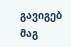გავიგებ მაგ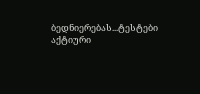ბედნიერებას...ტესტები
აქტიური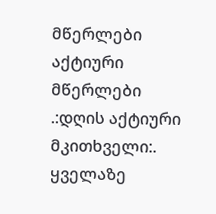მწერლები
აქტიური მწერლები
.:დღის აქტიური მკითხველი:.
ყველაზე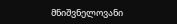მნიშვნელოვანი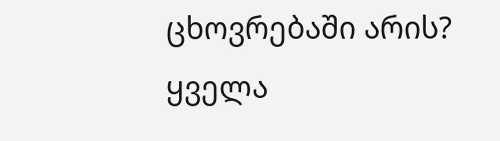ცხოვრებაში არის?
ყველა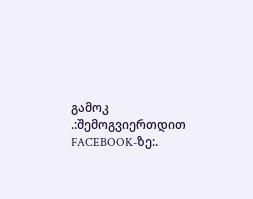გამოკ
.:შემოგვიერთდით FACEBOOK-ზე:.